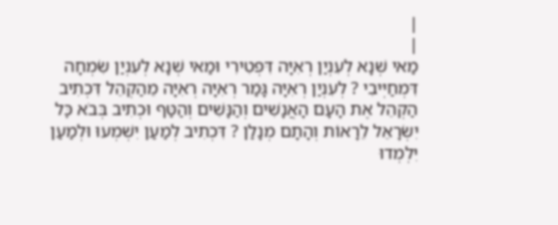|
|
מַאי שְׁנָא לְעִנְיַן רְאִיָּה דִּפְטִירִי וּמַאי שְׁנָא לְעִנְיַן שִׂמְחָה דִּמְחַיְּיבִי ? לְעִנְיַן רְאִיָּה גָּמַר רְאִיָּה רְאִיָּה מֵהַקְהֵל דִּכְתִיב הַקְהֵל אֶת הָעָם הָאֲנָשִׁים וְהַנָּשִׁים וְהַטַּף וּכְתִיב בְּבֹא כׇּל יִשְׂרָאֵל לֵרָאוֹת וְהָתָם מְנָלַן ? דִּכְתִיב לְמַעַן יִשְׁמְעוּ וּלְמַעַן יִלְמְדוּ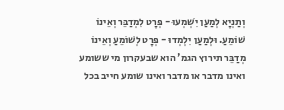וְתַנְיָא לְמַעַן יִשְׁמְעוּ - פְּרָט לִמְדַבֵּר וְאֵינוֹ שׁוֹמֵעַ. וּלְמַעַן יִלְמְדוּ - פְּרָט לְשׁוֹמֵעַ וְאֵינוֹ מְדַבֵּר תירוץ הגמ' הוא שבעקרון מי ששומע ואינו מדבר או מדבר ואינו שומע חייב בכל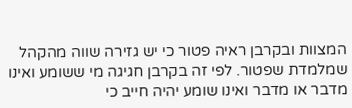המצוות ובקרבן ראיה פטור כי יש גזירה שווה מהקהל שמלמדת שפטור. לפי זה בקרבן חגיגה מי ששומע ואינו מדבר או מדבר ואינו שומע יהיה חייב כי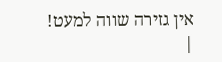אין גזירה שווה למעט! |